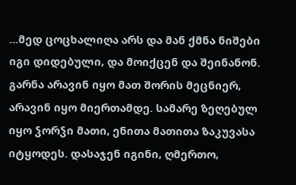...მედ ცოცხალიღა არს და მან ქმნა ნიშები იგი დიდებული, და მოიქცენ და შეინანონ. გარნა არავინ იყო მათ შორის მეცნიერ, არავინ იყო მიერთამდე. სამარე ზეღებულ იყო ჴორჴი მათი, ენითა მათითა ზაკუვასა იტყოდეს. დასაჯენ იგინი, ღმერთო,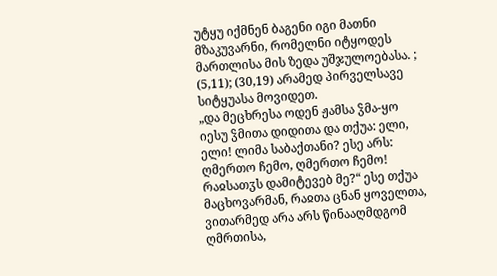უტყუ იქმნენ ბაგენი იგი მათნი მზაკუვარნი, რომელნი იტყოდეს მართლისა მის ზედა უშჯულოებასა. ; (5,11); (30,19) არამედ პირველსავე სიტყუასა მოვიდეთ.
„და მეცხრესა ოდენ ჟამსა ჴმა-ყო იესუ ჴმითა დიდითა და თქუა: ელი, ელი! ლიმა საბაქთანი? ესე არს: ღმერთო ჩემო, ღმერთო ჩემო! რაჲსათჳს დამიტევებ მე?“ ესე თქუა მაცხოვარმან, რაჲთა ცნან ყოველთა, ვითარმედ არა არს წინააღმდგომ ღმრთისა,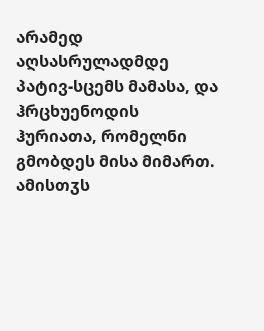არამედ აღსასრულადმდე პატივ-სცემს მამასა, და ჰრცხუენოდის ჰურიათა, რომელნი გმობდეს მისა მიმართ. ამისთჳს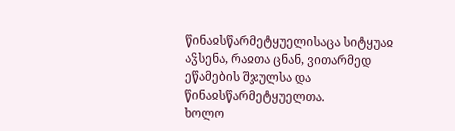წინაჲსწარმეტყუელისაცა სიტყუაჲ აჴსენა, რაჲთა ცნან, ვითარმედ ეწამების შჯულსა და წინაჲსწარმეტყუელთა.
ხოლო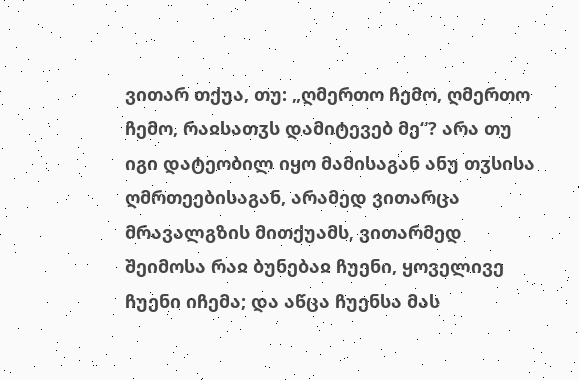ვითარ თქუა, თუ: „ღმერთო ჩემო, ღმერთო ჩემო, რაჲსათჳს დამიტევებ მე“? არა თუ იგი დატეობილ იყო მამისაგან ანუ თჳსისა ღმრთეებისაგან, არამედ ვითარცა მრავალგზის მითქუამს, ვითარმედ შეიმოსა რაჲ ბუნებაჲ ჩუენი, ყოველივე ჩუენი იჩემა; და აწცა ჩუენსა მას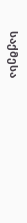საქმესა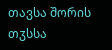თავსა შორის თჳსსა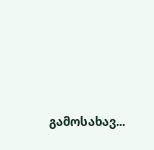გამოსახავ...